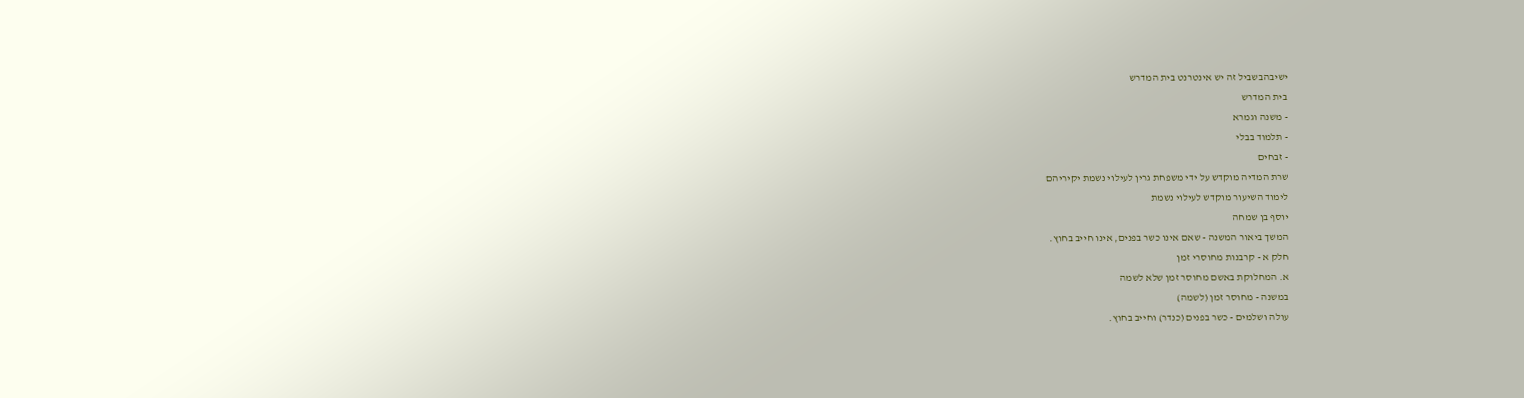ישיבהבשביל זה יש אינטרנט בית המדרש
בית המדרש
- משנה וגמרא
- תלמוד בבלי
- זבחים
שרת המדיה מוקדש על ידי משפחת גרין לעילוי נשמת יקיריהם
לימוד השיעור מוקדש לעילוי נשמת
יוסף בן שמחה
המשך ביאור המשנה - שאם אינו כשר בפנים, אינו חייב בחוץ.
חלק א - קרבנות מחוסרי זמן
א. המחלוקת באשם מחוסר זמן שלא לשמה
במשנה - מחוסר זמן (לשמה)
עולה ושלמים - כשר בפנים (כנדר) וחייב בחוץ.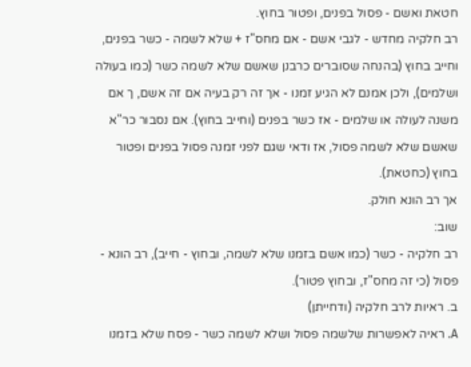חטאת ואשם - פסול בפנים, ופטור בחוץ.
רב חלקיה מחדש - לגבי אשם - אם מחס"ז + שלא לשמה - כשר בפנים, וחייב בחוץ (בהנחה שסוברים כרבנן שאשם שלא לשמה כשר (כמו בעולה ושלמים), ולכן אמנם לא הגיע זמנו - אך זה רק בעיה אם זה אשם, ך אם משנה לעולה או שלמים - אז כשר בפנים (וחייב בחוץ). אם נסבור כר"א שאשם שלא לשמה פסול, אז ודאי שגם לפני זמנה פסול בפנים ופטור בחוץ (כחטאת).
אך רב הונא חולק.
שוב:
רב חלקיה - כשר (כמו אשם בזמנו שלא לשמה, ובחוץ - חייב), רב הונא - פסול (כי זה מחס"ז, ובחוץ פטור).
ב. ראיות לרב חלקיה (ודחייתן)
A. ראיה לאפשרות שלשמה פסול ושלא לשמה כשר - פסח שלא בזמנו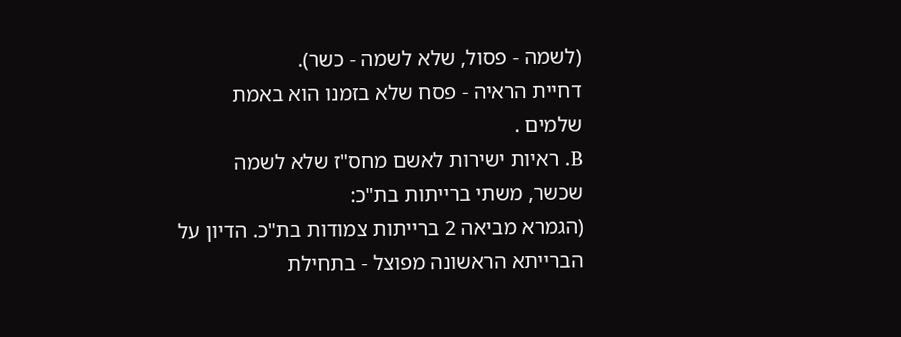(לשמה - פסול, שלא לשמה - כשר).
דחיית הראיה - פסח שלא בזמנו הוא באמת שלמים .
B. ראיות ישירות לאשם מחס"ז שלא לשמה שכשר, משתי ברייתות בת"כ:
(הגמרא מביאה 2 ברייתות צמודות בת"כ. הדיון על הברייתא הראשונה מפוצל - בתחילת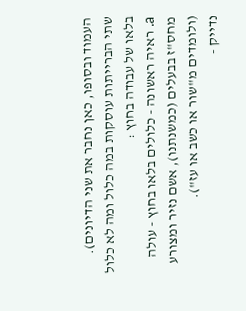העמוד ובסופו, כאן נחבר את שני הדיונים).
שתי הברייתות עוסקות במה כלול ומה לא כלול בלאו של עבודה בחוץ :
a. ראיה ראשונה - כלולים בלאו בחוץ - עולה מחס"ז בבעלים (כמשנתנו), אשם נזיר ומצורע (ולומדים מ"שור או כשב או עז").
נדייק -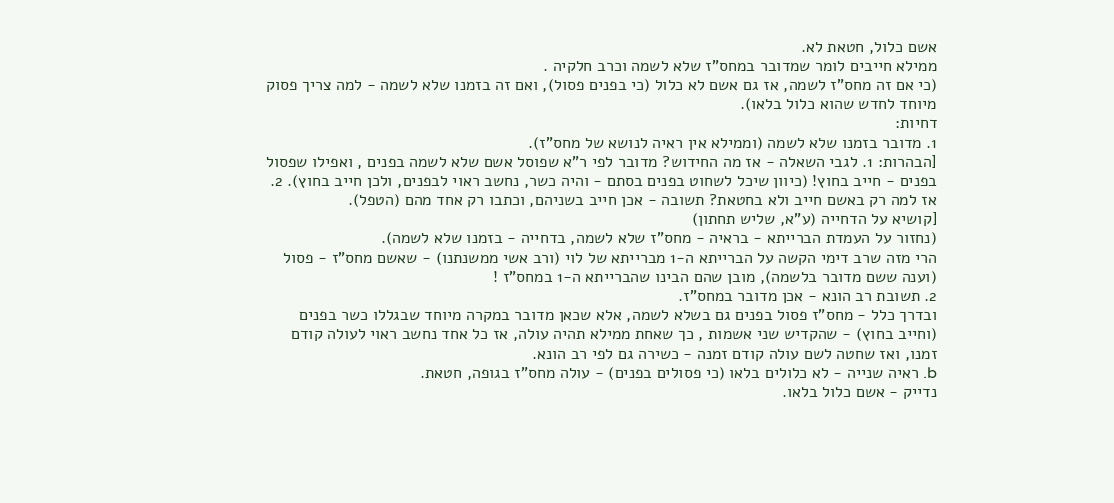אשם כלול, חטאת לא.
ממילא חייבים לומר שמדובר במחס"ז שלא לשמה וכרב חלקיה .
(כי אם זה מחס"ז לשמה, אז גם אשם לא כלול (כי בפנים פסול), ואם זה בזמנו שלא לשמה - למה צריך פסוק מיוחד לחדש שהוא כלול בלאו).
דחיות:
1. מדובר בזמנו שלא לשמה (וממילא אין ראיה לנושא של מחס"ז).
[הבהרות: 1. לגבי השאלה - אז מה החידוש? מדובר לפי ר"א שפוסל אשם שלא לשמה בפנים , ואפילו שפסול בפנים - חייב בחוץ! (כיוון שיכל לשחוט בפנים בסתם - והיה כשר, נחשב ראוי לבפנים, ולכן חייב בחוץ). 2. אז למה רק באשם חייב ולא בחטאת? תשובה - אכן חייב בשניהם, וכתבו רק אחד מהם (הטפל).
[קושיא על הדחייה (ע"א, שליש תחתון)
(נחזור על העמדת הברייתא - בראיה - מחס"ז שלא לשמה, בדחייה - בזמנו שלא לשמה).
הרי מזה שרב דימי הקשה על הברייתא ה-1 מברייתא של לוי (ורב אשי ממשנתנו) - שאשם מחס"ז - פסול (וענה ששם מדובר בלשמה), מובן שהם הבינו שהברייתא ה-1 במחס"ז !
2. תשובת רב הונא - אכן מדובר במחס"ז.
ובדרך כלל - מחס"ז פסול בפנים גם בשלא לשמה, אלא שכאן מדובר במקרה מיוחד שבגללו כשר בפנים (וחייב בחוץ) - שהקדיש שני אשמות , כך שאחת ממילא תהיה עולה, אז כל אחד נחשב ראוי לעולה קודם זמנו, ואז שחטה לשם עולה קודם זמנה - כשירה גם לפי רב הונא.
b. ראיה שנייה - לא כלולים בלאו (כי פסולים בפנים) - עולה מחס"ז בגופה, חטאת.
נדייק - אשם כלול בלאו.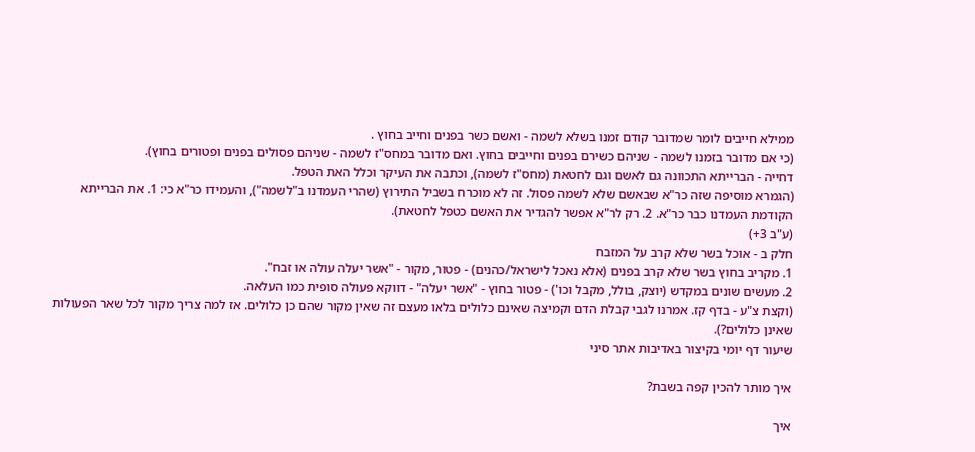ממילא חייבים לומר שמדובר קודם זמנו בשלא לשמה - ואשם כשר בפנים וחייב בחוץ .
(כי אם מדובר בזמנו לשמה - שניהם כשירם בפנים וחייבים בחוץ. ואם מדובר במחס"ז לשמה - שניהם פסולים בפנים ופטורים בחוץ).
דחייה - הברייתא התכוונה גם לאשם וגם לחטאת (מחס"ז לשמה), וכתבה את העיקר וכלל האת הטפל.
(הגמרא מוסיפה שזה כר"א שבאשם שלא לשמה פסול. זה לא מוכרח בשביל התירוץ (שהרי העמדנו ב"לשמה"), והעמידו כר"א כי: 1. את הברייתא הקודמת העמדנו כבר כר"א. 2. רק לר"א אפשר להגדיר את האשם כטפל לחטאת).
(ע"ב 3+)
חלק ב - אוכל בשר שלא קרב על המזבח
1. מקריב בחוץ בשר שלא קרב בפנים (אלא נאכל לישראל/כהנים) - פטור, מקור - "אשר יעלה עולה או זבח".
2. מעשים שונים במקדש (יוצק, בולל, מקבל וכו') - פטור בחוץ - "אשר יעלה" - דווקא פעולה סופית כמו העלאה.
(וקצת צ"ע - בדף קז. אמרנו לגבי קבלת הדם וקמיצה שאינם כלולים בלאו מעצם זה שאין מקור שהם כן כלולים. אז למה צריך מקור לכל שאר הפעולות שאינן כלולים?).
שיעור דף יומי בקיצור באדיבות אתר סיני

איך מותר להכין קפה בשבת?

איך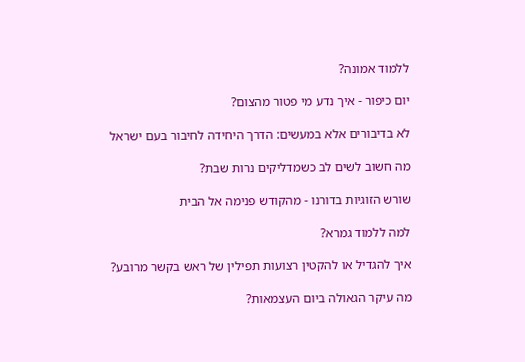ללמוד אמונה?

יום כיפור - איך נדע מי פטור מהצום?

לא בדיבורים אלא במעשים: הדרך היחידה לחיבור בעם ישראל

מה חשוב לשים לב כשמדליקים נרות שבת?

שורש הזוגיות בדורנו - מהקודש פנימה אל הבית

למה ללמוד גמרא?

איך להגדיל או להקטין רצועות תפילין של ראש בקשר מרובע?

מה עיקר הגאולה ביום העצמאות?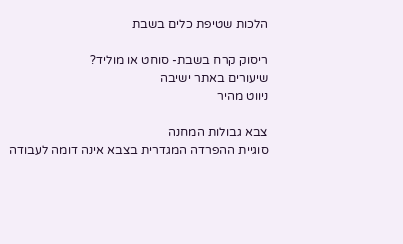הלכות שטיפת כלים בשבת

ריסוק קרח בשבת- סוחט או מוליד?
שיעורים באתר ישיבה
ניווט מהיר

צבא גבולות המחנה
סוגיית ההפרדה המגדרית בצבא אינה דומה לעבודה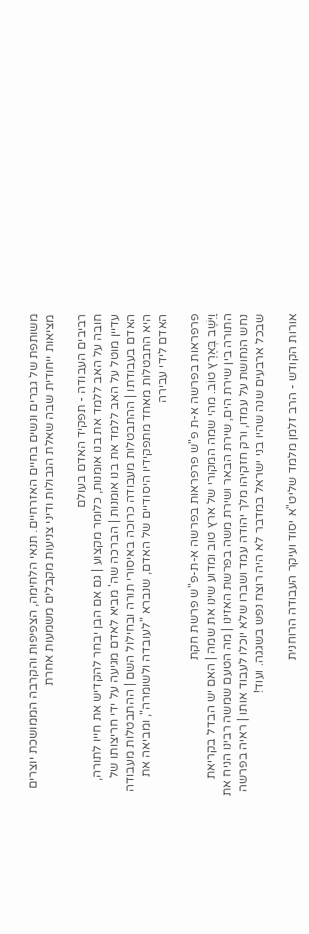משותפת של גברים ונשים בחיים האזרחיים. תנאי הלחימה, הצפיפות והקרבה הממושכת יוצרים מציאות ייחודית שבה שאלת הגבולות ודיני צניעות מקבלים משמעות אחרת

רביבים העבודה - תפקיד האדם בעולם
חובה על האב ללמד את בנו אומנות, כלומר מקצוע | גם אם הבן יבחר להקדיש את חייו לתורה, עדיין מוטל על האב ללמד את בנו אומנות | הברכה שה' מביא לאדם מגיעה על ידי חריצותו של האדם בעבודתו | ההתבטלות מעבודה כרוכה באיסורי תורה ובחילול השם | ההתבטלות מעבודה היא התבטלות מאחד מתפקידיו היסודיים של האדם, שנברא "לעובדה ולשומרה", ומביאה את האדם לידי עבירה

פרפראות בפרשה א-ת פ"ש פרפראות בפרשה א-ת-פ"ש פרשת חקת
וַיֵּשֶׁב בְּאֶרֶץ טוֹב. מהי שמה המקורי של ארץ טוב ומדוע שינו את שמה | האם יש הבדל בקריאת התורה בין שירת הים, שירת הבאר ושירת משה בפרשת האזינו | מה הטעם שמשה רבינו הניח את נחש הנחושת על עמדו, ורק חזקיהו מלך יהודה עמד ושברו שלא יוכלו לעבוד אותו | ראיה בפרשה שבכל ארבעים שנה שהיו בני ישראל במדבר לא היה רוצח נפש בשגגה. ועוד!

אורות הקודש - הרב זלמן מלמד שליט"א יסוד ועיקר העבודה הרוחנית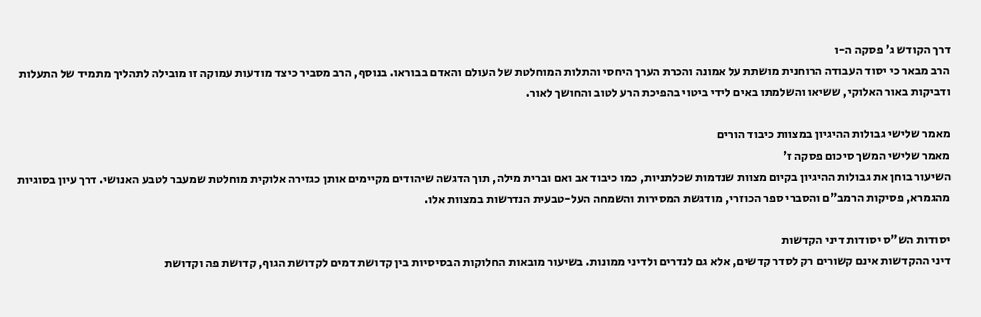דרך הקודש ג' פסקה ה-ו
הרב מבאר כי יסוד העבודה הרוחנית מושתת על אמונה והכרת הערך היחסי והתלות המוחלטת של העולם והאדם בבוראו. בנוסף, הרב מסביר כיצד מודעות עמוקה זו מובילה לתהליך מתמיד של התעלות ודביקות באור האלוקי, ששיאו והשלמתו באים לידי ביטוי בהפיכת הרע לטוב והחושך לאור.

מאמר שלישי גבולות ההיגיון במצוות כיבוד הורים
מאמר שלישי המשך סיכום פסקה ז'
השיעור בוחן את גבולות ההיגיון בקיום מצוות שנדמות שכלתניות, כמו כיבוד אב ואם וברית מילה, תוך הדגשה שיהודים מקיימים אותן כגזירה אלוקית מוחלטת שמעבר לטבע האנושי. דרך עיון בסוגיות מהגמרא, פסיקות הרמב"ם והסברי ספר הכוזרי, מודגשת המסירות והשמחה העל-טבעית הנדרשות במצוות אלו.

יסודות הש"ס יסודות דיני הקדשות
דיני ההקדשות אינם קשורים רק לסדר קדשים, אלא גם לנדרים ולדיני ממונות. בשיעור מובאות החלוקות הבסיסיות בין קדושת דמים לקדושת הגוף, קדושת פה וקדושת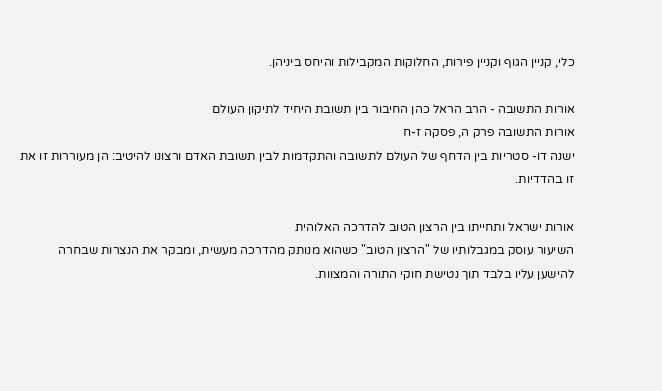כלי, קניין הגוף וקניין פירות, החלוקות המקבילות והיחס ביניהן.

אורות התשובה - הרב הראל כהן החיבור בין תשובת היחיד לתיקון העולם
אורות התשובה פרק ה, פסקה ז-ח
ישנה דו- סטריות בין הדחף של העולם לתשובה והתקדמות לבין תשובת האדם ורצונו להיטיב: הן מעוררות זו את זו בהדדיות.

אורות ישראל ותחייתו בין הרצון הטוב להדרכה האלוהית
השיעור עוסק במגבלותיו של "הרצון הטוב" כשהוא מנותק מהדרכה מעשית, ומבקר את הנצרות שבחרה להישען עליו בלבד תוך נטישת חוקי התורה והמצוות.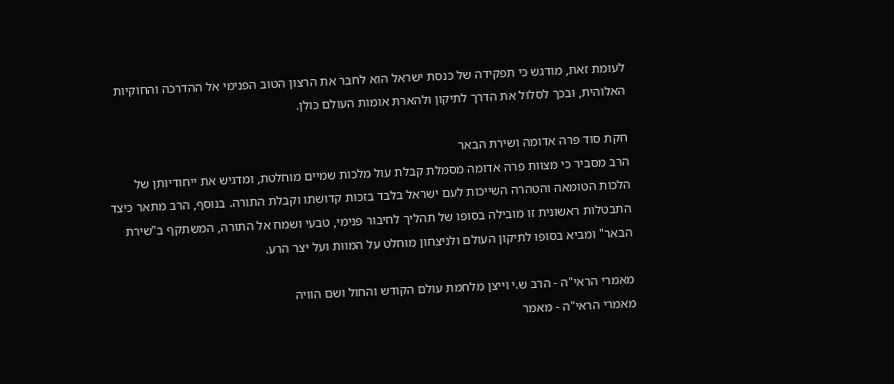לעומת זאת, מודגש כי תפקידה של כנסת ישראל הוא לחבר את הרצון הטוב הפנימי אל ההדרכה והחוקיות האלוהית, ובכך לסלול את הדרך לתיקון ולהארת אומות העולם כולן.

חקת סוד פרה אדומה ושירת הבאר
הרב מסביר כי מצוות פרה אדומה מסמלת קבלת עול מלכות שמיים מוחלטת, ומדגיש את ייחודיותן של הלכות הטומאה והטהרה השייכות לעם ישראל בלבד בזכות קדושתו וקבלת התורה. בנוסף, הרב מתאר כיצד התבטלות ראשונית זו מובילה בסופו של תהליך לחיבור פנימי, טבעי ושמח אל התורה, המשתקף ב"שירת הבאר" ומביא בסופו לתיקון העולם ולניצחון מוחלט על המוות ועל יצר הרע.

מאמרי הראי"ה - הרב ש.י וייצן מלחמת עולם הקודש והחול ושם הוויה
מאמרי הראי"ה - מאמר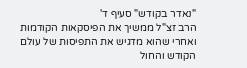"נאדר בקודש" סעיף ד'
הרב זצ"ל ממשיך את הפיסקאות הקודמות ואחרי שהוא מדגיש את התפיסות של עולם הקודש והחול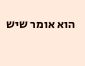הוא אומר שיש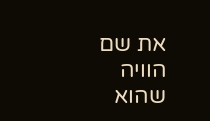את שם הוויה שהוא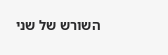השורש של שני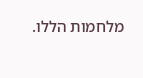מלחמות הללו.